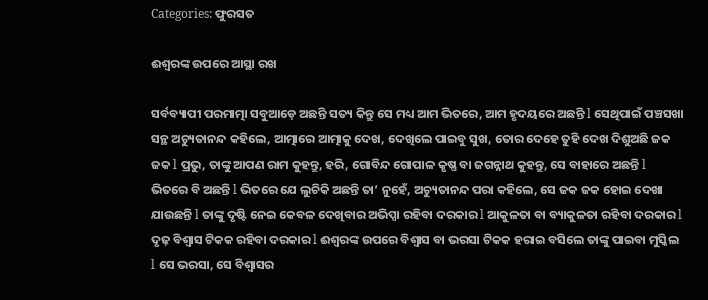Categories: ଫୁରସତ

ଈଶ୍ୱରଙ୍କ ଉପରେ ଆସ୍ଥା ରଖ

ସର୍ବବ୍ୟାପୀ ପରମାତ୍ମା ସବୁଆଡ଼େ ଅଛନ୍ତି ସତ୍ୟ କିନ୍ତୁ ସେ ମଧ୍ୟ ଆମ ଭିତରେ, ଆମ ହୃଦୟରେ ଅଛନ୍ତି l ସେଥିପାଇଁ ପଞ୍ଚସଖା ସନ୍ଥ ଅଚ୍ୟୁତାନନ୍ଦ କହିଲେ, ଆତ୍ମାରେ ଆତ୍ମାକୁ ଦେଖ, ଦେଖିଲେ ପାଇବୁ ସୁଖ, ତୋର ଦେହେ ତୁହି ଦେଖ ଦିଶୁଅଛି ଜକ ଜକ l ପ୍ରଭୁ, ତାଙ୍କୁ ଆପଣ ରାମ କୁହନ୍ତୁ, ହରି, ଗୋବିନ୍ଦ ଗୋପାଳ କୃଷ୍ଣ ବା ଜଗନ୍ନାଥ କୁହନ୍ତୁ, ସେ ବାହାରେ ଅଛନ୍ତି l ଭିତରେ ବି ଅଛନ୍ତି l ଭିତରେ ଯେ ଲୁଚିକି ଅଛନ୍ତି ତା’ ନୁହେଁ, ଅଚ୍ୟୁତାନନ୍ଦ ପରା କହିଲେ, ସେ ଜକ ଜକ ହୋଇ ଦେଖା ଯାଉଛନ୍ତି l ତାଙ୍କୁ ଦୃଷ୍ଟି ନେଇ କେବଳ ଦେଖିବାର ଅଭିପ୍ସା ରହିବା ଦରକାର l ଆକୁଳତା ବା ବ୍ୟାକୁଳତା ରହିବା ଦରକାର l ଦୃଢ଼ ବିଶ୍ୱାସ ଟିକକ ରହିବା ଦରକାର l ଈଶ୍ୱରଙ୍କ ଉପରେ ବିଶ୍ୱାସ ବା ଭରସା ଟିକକ ହରାଇ ବସିଲେ ତାଙ୍କୁ ପାଇବା ମୁସ୍କିଲ l ସେ ଭରସା, ସେ ବିଶ୍ୱାସର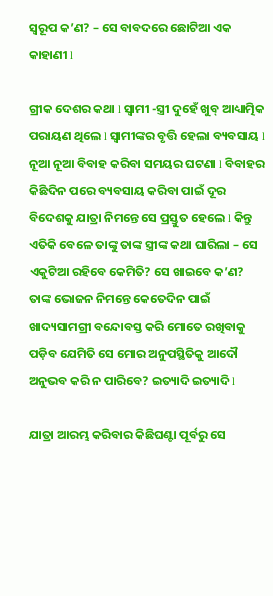ସ୍ବରୂପ କ’ଣ? – ସେ ବାବଦରେ ଛୋଟିଆ ଏକ କାହାଣୀ l

ଗ୍ରୀକ ଦେଶର କଥା l ସ୍ବାମୀ -ସ୍ତ୍ରୀ ଦୁହେଁ ଖୁବ୍‌ ଆଧ୍ୟାତ୍ମିକ ପରାୟଣ ଥିଲେ l ସ୍ବାମୀଙ୍କର ବୃତ୍ତି ହେଲା ବ୍ୟବସାୟ l ନୂଆ ନୂଆ ବିବାହ କରିବା ସମୟର ଘଟଣା l ବିବାହର କିଛିଦିନ ପରେ ବ୍ୟବସାୟ କରିବା ପାଇଁ ଦୂର ବିଦେଶକୁ ଯାତ୍ରା ନିମନ୍ତେ ସେ ପ୍ରସ୍ତୁତ ହେଲେ l କିନ୍ତୁ ଏତିକି ବେଳେ ତାଙ୍କୁ ତାଙ୍କ ସ୍ତ୍ରୀଙ୍କ କଥା ଘାରିଲା – ସେ ଏକୁଟିଆ ରହିବେ କେମିତି? ସେ ଖାଇବେ କ’ଣ? ତାଙ୍କ ଭୋଜନ ନିମନ୍ତେ କେତେଦିନ ପାଇଁ ଖାଦ୍ୟସାମଗ୍ରୀ ବନ୍ଦୋବସ୍ତ କରି ମୋତେ ରଖିବାକୁ ପଡ଼ିବ ଯେମିତି ସେ ମୋର ଅନୁପସ୍ଥିତିକୁ ଆଦୌ ଅନୁଭବ କରି ନ ପାରିବେ? ଇତ୍ୟାଦି ଇତ୍ୟାଦି l

ଯାତ୍ରା ଆରମ୍ଭ କରିବାର କିଛିଘଣ୍ଟା ପୂର୍ବରୁ ସେ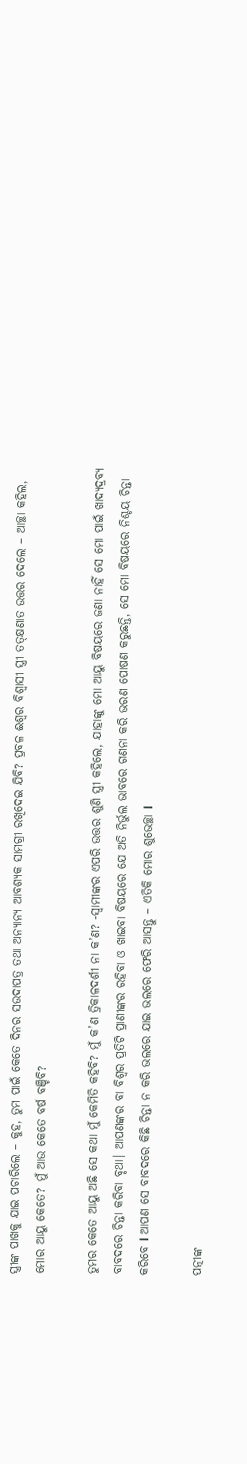ସ୍ତ୍ରୀଙ୍କ ପାଖକୁ ଯାଇ ପଚାରିଲେ – କୁହ, ତୁମ ପାଇଁ କେତେ ଦିନର ସଉଦାପତ୍ର ତଥା ଅନ୍ୟାନ୍ୟ ଆବଶ୍ୟକ ସାମଗ୍ରୀ ରଖିଦେଇ ଯିବି? ପ୍ରବଳ ଈଶ୍ୱର ବିଶ୍ୱାସୀ ସ୍ତ୍ରୀ ତତ୍‌କ୍ଷଣାତ ଉତ୍ତର ଦେଲେ – ଆଚ୍ଛା କହିଲ, ମୋର ଆୟୁ କେତେ? ମୁଁ ଆଉ କେତେ ବର୍ଷ ବଞ୍ଚିବି?

ତୁମର କେତେ ଆୟୁ ଅଛି ସେ କଥା ମୁଁ କେମିତି କହିବି? ମୁଁ କ’ଣ ତ୍ରିକାଳଦର୍ଶୀ ନା କ’ଣ? -ସ୍ବାମୀଙ୍କର ଏପରି ଉତ୍ତର ଶୁଣି ସ୍ତ୍ରୀ କହିଲେ, ଯାହାଙ୍କୁ ମୋ ଆୟୁ ବିଷୟରେ ଜଣା ନାହିଁ ସେ ମୋ ପାଇଁ ଖାଦ୍ୟଦ୍ରବ୍ୟ ବାବଦରେ ଚିନ୍ତା କରିବା ବୃଥା। ଆପଣଙ୍କର ବା ବିଶ୍ୱର ପ୍ରତିଟି ପ୍ରାଣୀଙ୍କର ରହିବା ଓ ଖାଇବା ବିଷୟରେ ଯେ ଅତି ନିର୍ଭୁଲ ଭାବରେ ଗଣନା କରି ଭରଣ ପୋଷଣ କରୁଛନ୍ତି, ସେ ମୋ ବିଷୟରେ ନିଶ୍ଚୟ ଚିନ୍ତା କରିବେ l ଆପଣ ସେ ବାବଦରେ କିଛି ଚିନ୍ତା ନ କରି ଭଲରେ ଯାଇ ଭଲରେ ଫେରି ଆସନ୍ତୁ – ଏତିକି ମୋର ଶୁଭେଚ୍ଛା l

ପତ୍ନୀଙ୍କ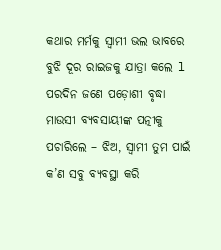କଥାର ମର୍ମକୁ ସ୍ବାମୀ ଭଲ ଭାବରେ ବୁଝି ଦୂର ରାଇଜକୁ ଯାତ୍ରା କଲେ l ପରଦିନ ଜଣେ ପଡ଼ୋଶୀ ବୃଦ୍ଧା ମାଉସୀ ବ୍ୟବସାୟୀଙ୍କ ପତ୍ନୀକୁ ପଚାରିଲେ – ଝିଅ, ସ୍ବାମୀ ତୁମ ପାଇଁ କ’ଣ ସବୁ ବ୍ୟବସ୍ଥା କରି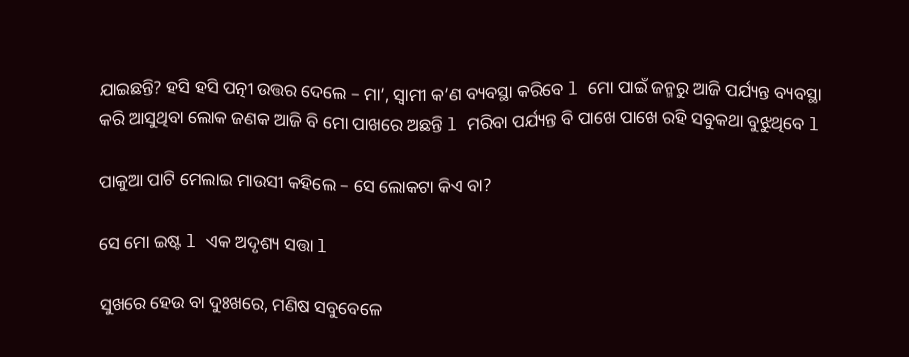ଯାଇଛନ୍ତି? ହସି ହସି ପତ୍ନୀ ଉତ୍ତର ଦେଲେ – ମା’, ସ୍ବାମୀ କ’ଣ ବ୍ୟବସ୍ଥା କରିବେ l ମୋ ପାଇଁ ଜନ୍ମରୁ ଆଜି ପର୍ଯ୍ୟନ୍ତ ବ୍ୟବସ୍ଥା କରି ଆସୁଥିବା ଲୋକ ଜଣକ ଆଜି ବି ମୋ ପାଖରେ ଅଛନ୍ତି l ମରିବା ପର୍ଯ୍ୟନ୍ତ ବି ପାଖେ ପାଖେ ରହି ସବୁକଥା ବୁଝୁଥିବେ l

ପାକୁଆ ପାଟି ମେଲାଇ ମାଉସୀ କହିଲେ – ସେ ଲୋକଟା କିଏ ବା?

ସେ ମୋ ଇଷ୍ଟ l ଏକ ଅଦୃଶ୍ୟ ସତ୍ତା l

ସୁଖରେ ହେଉ ବା ଦୁଃଖରେ, ମଣିଷ ସବୁବେଳେ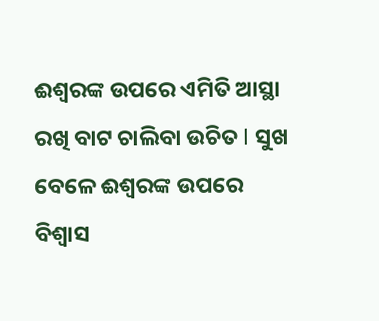ଈଶ୍ୱରଙ୍କ ଉପରେ ଏମିତି ଆସ୍ଥା ରଖି ବାଟ ଚାଲିବା ଉଚିତ l ସୁଖ ବେଳେ ଈଶ୍ୱରଙ୍କ ଉପରେ ବିଶ୍ୱାସ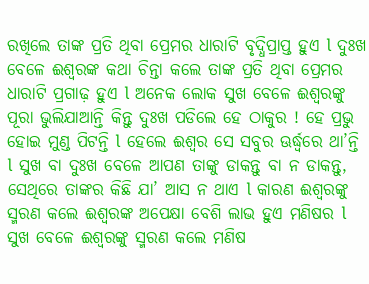ରଖିଲେ ତାଙ୍କ ପ୍ରତି ଥିବା ପ୍ରେମର ଧାରାଟି ବୃଦ୍ଧିପ୍ରାପ୍ତ ହୁଏ l ଦୁଃଖ ବେଳେ ଈଶ୍ୱରଙ୍କ କଥା ଚିନ୍ତା କଲେ ତାଙ୍କ ପ୍ରତି ଥିବା ପ୍ରେମର ଧାରାଟି ପ୍ରଗାଢ଼ ହୁଏ l ଅନେକ ଲୋକ ସୁଖ ବେଳେ ଈଶ୍ୱରଙ୍କୁ ପୂରା ଭୁଲିଯାଆନ୍ତି କିନ୍ତୁ ଦୁଃଖ ପଡିଲେ ହେ ଠାକୁର ! ହେ ପ୍ରଭୁ ହୋଇ ମୁଣ୍ଡ ପିଟନ୍ତି l ହେଲେ ଈଶ୍ୱର ସେ ସବୁର ଊର୍ଦ୍ଧ୍ୱରେ ଥା’ନ୍ତି l ସୁଖ ବା ଦୁଃଖ ବେଳେ ଆପଣ ତାଙ୍କୁ ଡାକନ୍ତୁ ବା ନ ଡାକନ୍ତୁ, ସେଥିରେ ତାଙ୍କର କିଛି ଯା’ ଆସ ନ ଥାଏ l କାରଣ ଈଶ୍ୱରଙ୍କୁ ସ୍ମରଣ କଲେ ଈଶ୍ୱରଙ୍କ ଅପେକ୍ଷା ବେଶି ଲାଭ ହୁଏ ମଣିଷର l ସୁଖ ବେଳେ ଈଶ୍ୱରଙ୍କୁ ସ୍ମରଣ କଲେ ମଣିଷ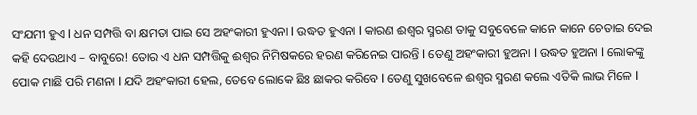ସଂଯମୀ ହୁଏ l ଧନ ସମ୍ପତ୍ତି ବା କ୍ଷମତା ପାଇ ସେ ଅହଂକାରୀ ହୁଏନା l ଉଦ୍ଧତ ହୁଏନା l କାରଣ ଈଶ୍ୱର ସ୍ମରଣ ତାକୁ ସବୁବେଳେ କାନେ କାନେ ଚେତାଇ ଦେଇ କହି ଦେଉଥାଏ – ବାବୁରେ! ତୋର ଏ ଧନ ସମ୍ପତ୍ତିକୁ ଈଶ୍ୱର ନିମିଷକରେ ହରଣ କରିନେଇ ପାରନ୍ତି l ତେଣୁ ଅହଂକାରୀ ହୁଅନା l ଉଦ୍ଧତ ହୁଅନା l ଲୋକଙ୍କୁ ପୋକ ମାଛି ପରି ମଣନା l ଯଦି ଅହଂକାରୀ ହେଲ, ତେବେ ଲୋକେ ଛିଃ ଛାକର କରିବେ l ତେଣୁ ସୁଖବେଳେ ଈଶ୍ୱର ସ୍ମରଣ କଲେ ଏତିକି ଲାଭ ମିଳେ l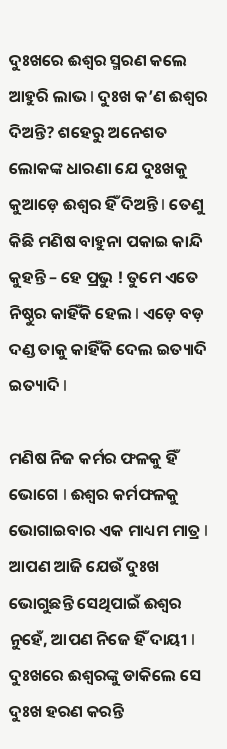ଦୁଃଖରେ ଈଶ୍ୱର ସ୍ମରଣ କଲେ ଆହୁରି ଲାଭ l ଦୁଃଖ କ’ଣ ଈଶ୍ୱର ଦିଅନ୍ତି? ଶହେରୁ ଅନେଶତ ଲୋକଙ୍କ ଧାରଣା ଯେ ଦୁଃଖକୁ କୁଆଡ଼େ ଈଶ୍ୱର ହିଁ ଦିଅନ୍ତି l ତେଣୁ କିଛି ମଣିଷ ବାହୁନା ପକାଇ କାନ୍ଦି କୁହନ୍ତି – ହେ ପ୍ରଭୁ ! ତୁମେ ଏତେ ନିଷ୍ଠୁର କାହିଁକି ହେଲ l ଏଡ଼େ ବଡ଼ ଦଣ୍ଡ ତାକୁ କାହିଁକି ଦେଲ ଇତ୍ୟାଦି ଇତ୍ୟାଦି l

ମଣିଷ ନିଜ କର୍ମର ଫଳକୁ ହିଁ ଭୋଗେ l ଈଶ୍ୱର କର୍ମଫଳକୁ ଭୋଗାଇବାର ଏକ ମାଧ୍ୟମ ମାତ୍ର l ଆପଣ ଆଜି ଯେଉଁ ଦୁଃଖ ଭୋଗୁଛନ୍ତି ସେଥିପାଇଁ ଈଶ୍ୱର ନୁହେଁ, ଆପଣ ନିଜେ ହିଁ ଦାୟୀ l ଦୁଃଖରେ ଈଶ୍ୱରଙ୍କୁ ଡାକିଲେ ସେ ଦୁଃଖ ହରଣ କରନ୍ତି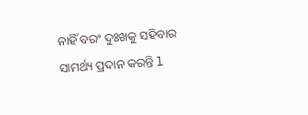ନାହିଁ ବରଂ ଦୁଃଖକୁ ସହିବାର ସାମର୍ଥ୍ୟ ପ୍ରଦାନ କରନ୍ତି l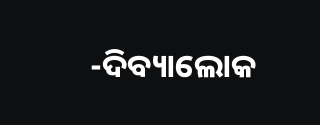-ଦିବ୍ୟାଲୋକ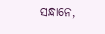ସନ୍ଧାନେ,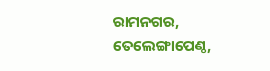ରାମନଗର, ତେଲେଙ୍ଗାପେଣ୍ଠ,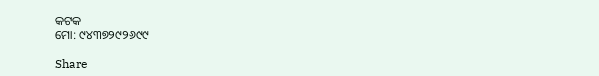କଟକ
ମୋ: ୯୪୩୭୨୯୨୬୯୯

Share